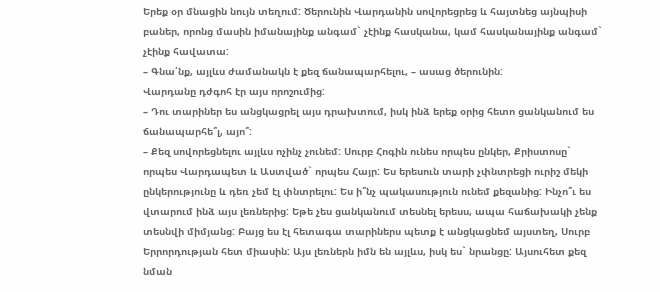Երեք օր մնացին նույն տեղում: Ծերունին Վարդանին սովորեցրեց և հայտնեց այնպիսի բաներ, որոնց մասին իմանայինք անգամ` չէինք հասկանա, կամ հասկանայինք անգամ` չէինք հավատա:
– Գնա՛նք, այլևս ժամանակն է քեզ ճանապարհելու, – ասաց ծերունին:
Վարդանը դժգոհ էր այս որոշումից:
– Դու տարիներ ես անցկացրել այս դրախտում, իսկ ինձ երեք օրից հետո ցանկանում ես ճանապարհե՞լ, այո՞:
– Քեզ սովորեցնելու այլևս ոչինչ չունեմ: Սուրբ Հոգին ունես որպես ընկեր, Քրիստոսը` որպես Վարդապետ և Աստված` որպես Հայր: Ես երեսուն տարի չփնտրեցի ուրիշ մեկի ընկերությունը և դեռ չեմ էլ փնտրելու: Ես ի՞նչ պակասություն ունեմ քեզանից: Ինչո՞ւ ես վտարում ինձ այս լեռներից: Եթե չես ցանկանում տեսնել երեսս, ապա հաճախակի չենք տեսնվի միմյանց: Բայց ես էլ հետագա տարիներս պետք է անցկացնեմ այստեղ, Սուրբ Երրորդության հետ միասին: Այս լեռներն իմն են այլևս, իսկ ես` նրանցը: Այսուհետ քեզ նման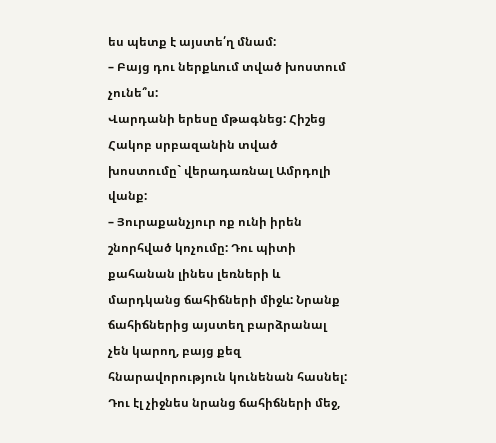ես պետք է այստե՛ղ մնամ:
– Բայց դու ներքևում տված խոստում չունե՞ս:
Վարդանի երեսը մթագնեց: Հիշեց Հակոբ սրբազանին տված խոստումը` վերադառնալ Ամրդոլի վանք:
– Յուրաքանչյուր ոք ունի իրեն շնորհված կոչումը: Դու պիտի քահանան լինես լեռների և մարդկանց ճահիճների միջև: Նրանք ճահիճներից այստեղ բարձրանալ չեն կարող, բայց քեզ հնարավորություն կունենան հասնել:
Դու էլ չիջնես նրանց ճահիճների մեջ,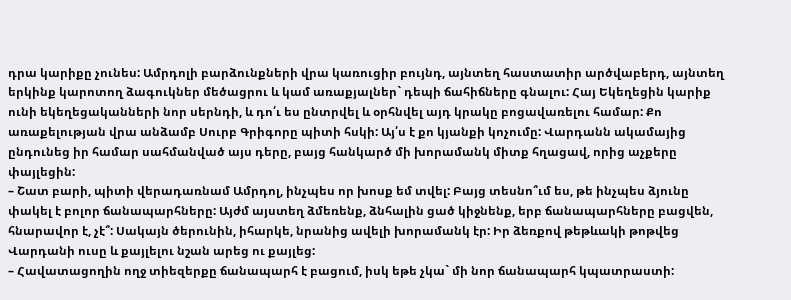դրա կարիքը չունես: Ամրդոլի բարձունքների վրա կառուցիր բույնդ, այնտեղ հաստատիր արծվաբերդ, այնտեղ երկինք կարոտող ձագուկներ մեծացրու և կամ առաքյալներ` դեպի ճահիճները գնալու: Հայ Եկեղեցին կարիք ունի եկեղեցականների նոր սերնդի, և դո՛ւ ես ընտրվել և օրհնվել այդ կրակը բոցավառելու համար: Քո առաքելության վրա անձամբ Սուրբ Գրիգորը պիտի հսկի: Այ՛ս է քո կյանքի կոչումը: Վարդանն ակամայից ընդունեց իր համար սահմանված այս դերը, բայց հանկարծ մի խորամանկ միտք հղացավ, որից աչքերը փայլեցին:
– Շատ բարի, պիտի վերադառնամ Ամրդոլ, ինչպես որ խոսք եմ տվել: Բայց տեսնո՞ւմ ես, թե ինչպես ձյունը փակել է բոլոր ճանապարհները: Այժմ այստեղ ձմեռենք, ձնհալին ցած կիջնենք, երբ ճանապարհները բացվեն, հնարավոր է, չէ՞: Սակայն ծերունին, իհարկե, նրանից ավելի խորամանկ էր: Իր ձեռքով թեթևակի թոթվեց Վարդանի ուսը և քայլելու նշան արեց ու քայլեց:
– Հավատացողին ողջ տիեզերքը ճանապարհ է բացում, իսկ եթե չկա` մի նոր ճանապարհ կպատրաստի: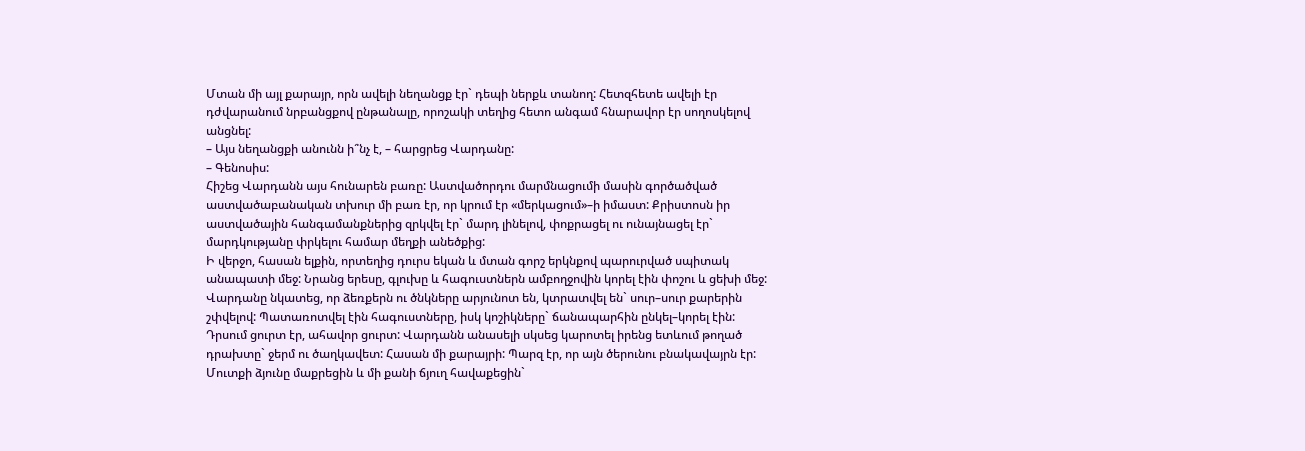Մտան մի այլ քարայր, որն ավելի նեղանցք էր` դեպի ներքև տանող: Հետզհետե ավելի էր դժվարանում նրբանցքով ընթանալը, որոշակի տեղից հետո անգամ հնարավոր էր սողոսկելով անցնել:
– Այս նեղանցքի անունն ի՞նչ է, – հարցրեց Վարդանը:
– Գենոսիս:
Հիշեց Վարդանն այս հունարեն բառը: Աստվածորդու մարմնացումի մասին գործածված աստվածաբանական տխուր մի բառ էր, որ կրում էր «մերկացում»–ի իմաստ: Քրիստոսն իր աստվածային հանգամանքներից զրկվել էր` մարդ լինելով, փոքրացել ու ունայնացել էր` մարդկությանը փրկելու համար մեղքի անեծքից:
Ի վերջո, հասան ելքին, որտեղից դուրս եկան և մտան գորշ երկնքով պարուրված սպիտակ անապատի մեջ: Նրանց երեսը, գլուխը և հագուստներն ամբողջովին կորել էին փոշու և ցեխի մեջ: Վարդանը նկատեց, որ ձեռքերն ու ծնկները արյունոտ են, կտրատվել են` սուր–սուր քարերին շփվելով: Պատառոտվել էին հագուստները, իսկ կոշիկները` ճանապարհին ընկել–կորել էին: Դրսում ցուրտ էր, ահավոր ցուրտ: Վարդանն անասելի սկսեց կարոտել իրենց ետևում թողած դրախտը` ջերմ ու ծաղկավետ: Հասան մի քարայրի: Պարզ էր, որ այն ծերունու բնակավայրն էր: Մուտքի ձյունը մաքրեցին և մի քանի ճյուղ հավաքեցին`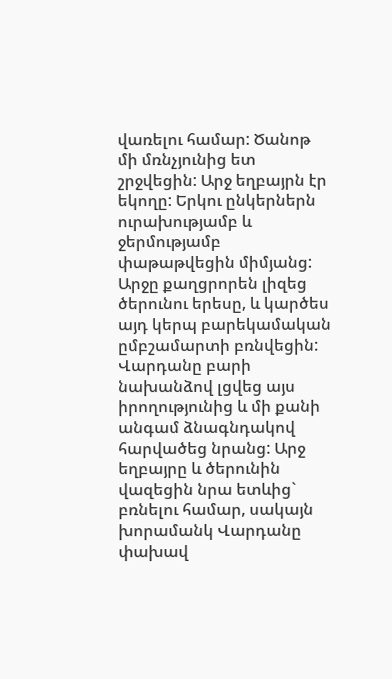վառելու համար: Ծանոթ մի մռնչյունից ետ շրջվեցին: Արջ եղբայրն էր եկողը: Երկու ընկերներն ուրախությամբ և ջերմությամբ փաթաթվեցին միմյանց: Արջը քաղցրորեն լիզեց ծերունու երեսը, և կարծես այդ կերպ բարեկամական ըմբշամարտի բռնվեցին: Վարդանը բարի նախանձով լցվեց այս իրողությունից և մի քանի անգամ ձնագնդակով հարվածեց նրանց: Արջ եղբայրը և ծերունին վազեցին նրա ետևից` բռնելու համար, սակայն խորամանկ Վարդանը փախավ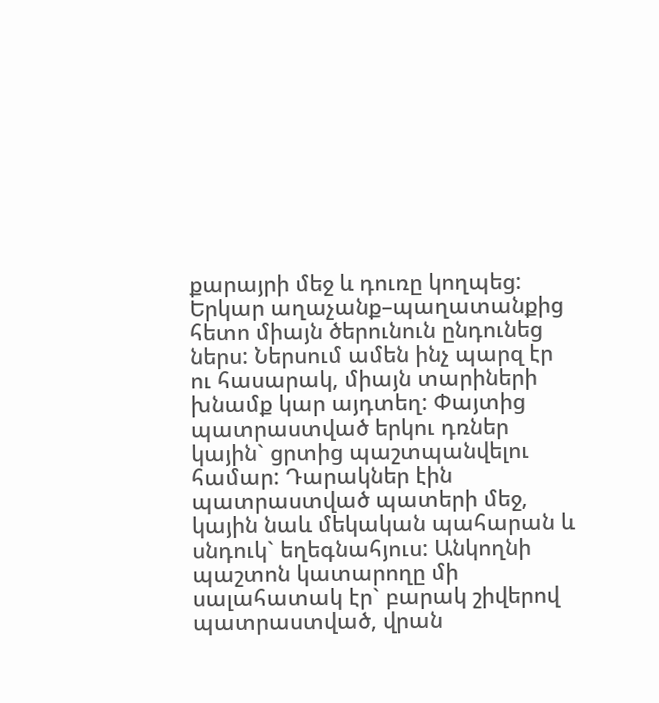քարայրի մեջ և դուռը կողպեց: Երկար աղաչանք–պաղատանքից հետո միայն ծերունուն ընդունեց ներս: Ներսում ամեն ինչ պարզ էր ու հասարակ, միայն տարիների խնամք կար այդտեղ: Փայտից պատրաստված երկու դռներ կային` ցրտից պաշտպանվելու համար: Դարակներ էին պատրաստված պատերի մեջ, կային նաև մեկական պահարան և սնդուկ` եղեգնահյուս: Անկողնի պաշտոն կատարողը մի սալահատակ էր` բարակ շիվերով պատրաստված, վրան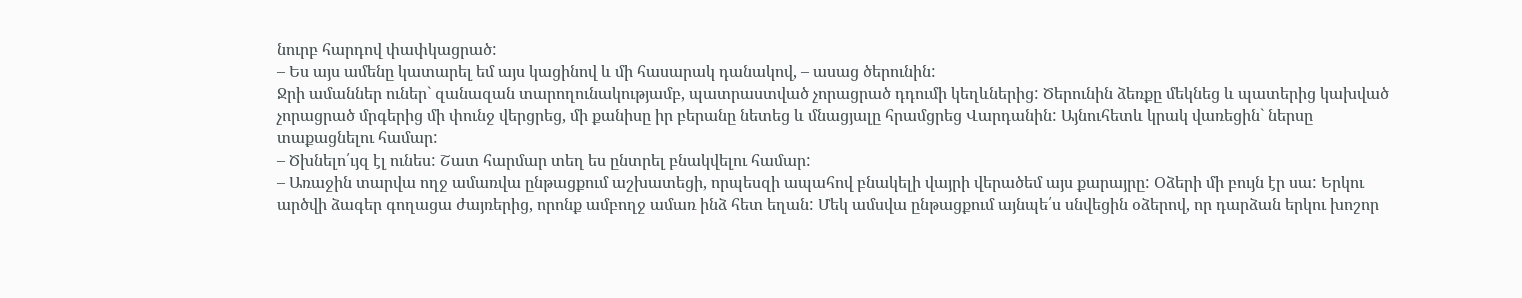նուրբ հարդով փափկացրած:
– Ես այս ամենը կատարել եմ այս կացինով և մի հասարակ դանակով, – ասաց ծերունին:
Ջրի ամաններ ուներ` զանազան տարողունակությամբ, պատրաստված չորացրած դդումի կեղևներից: Ծերունին ձեռքը մեկնեց և պատերից կախված չորացրած մրգերից մի փունջ վերցրեց, մի քանիսը իր բերանը նետեց և մնացյալը հրամցրեց Վարդանին: Այնուհետև կրակ վառեցին` ներսը տաքացնելու համար:
– Ծխնելո՛ւյզ էլ ունես: Շատ հարմար տեղ ես ընտրել բնակվելու համար:
– Առաջին տարվա ողջ ամառվա ընթացքում աշխատեցի, որպեսզի ապահով բնակելի վայրի վերածեմ այս քարայրը: Օձերի մի բույն էր սա: Երկու արծվի ձագեր գողացա ժայռերից, որոնք ամբողջ ամառ ինձ հետ եղան: Մեկ ամսվա ընթացքում այնպե՛ս սնվեցին օձերով, որ դարձան երկու խոշոր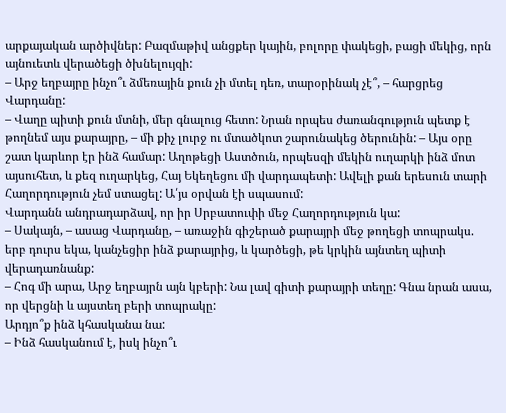արքայական արծիվներ: Բազմաթիվ անցքեր կային, բոլորը փակեցի, բացի մեկից, որն այնուետև վերածեցի ծխնելույզի:
– Արջ եղբայրը ինչո՞ւ ձմեռային քուն չի մտել դեռ, տարօրինակ չէ՞, – հարցրեց Վարդանը:
– Վաղը պիտի քուն մտնի, մեր գնալուց հետո: Նրան որպես ժառանգություն պետք է թողնեմ այս քարայրը, – մի քիչ լուրջ ու մտածկոտ շարունակեց ծերունին: – Այս օրը շատ կարևոր էր ինձ համար: Աղոթեցի Աստծուն, որպեսզի մեկին ուղարկի ինձ մոտ այսուհետ, և քեզ ուղարկեց, Հայ Եկեղեցու մի վարդապետի: Ավելի քան երեսուն տարի Հաղորդություն չեմ ստացել: Ա՛յս օրվան էի սպասում:
Վարդանն անդրադարձավ, որ իր Սրբատուփի մեջ Հաղորդություն կա:
– Սակայն, – ասաց Վարդանը, – առաջին գիշերած քարայրի մեջ թողեցի տոպրակս. երբ դուրս եկա, կանչեցիր ինձ քարայրից, և կարծեցի, թե կրկին այնտեղ պիտի վերադառնանք:
– Հոգ մի արա, Արջ եղբայրն այն կբերի: Նա լավ գիտի քարայրի տեղը: Գնա նրան ասա, որ վերցնի և այստեղ բերի տոպրակը:
Արդյո՞ք ինձ կհասկանա նա:
– Ինձ հասկանում է, իսկ ինչո՞ւ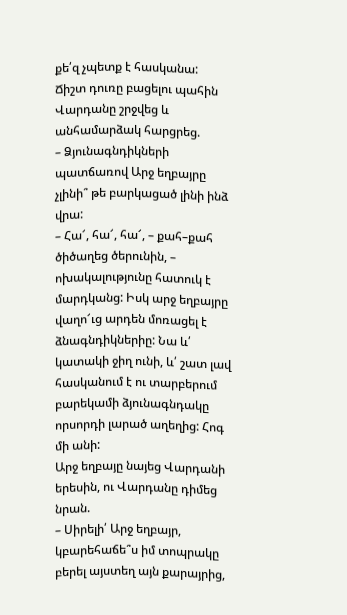քե՛զ չպետք է հասկանա:
Ճիշտ դուռը բացելու պահին Վարդանը շրջվեց և անհամարձակ հարցրեց.
– Ձյունագնդիկների պատճառով Արջ եղբայրը չլինի՞ թե բարկացած լինի ինձ վրա:
– Հա՜, հա՜, հա՜, – քահ–քահ ծիծաղեց ծերունին, – ոխակալությունը հատուկ է մարդկանց: Իսկ արջ եղբայրը վաղո՜ւց արդեն մոռացել է ձնագնդիկներիը: Նա և՛ կատակի ջիղ ունի, և՛ շատ լավ հասկանում է ու տարբերում բարեկամի ձյունագնդակը որսորդի լարած աղեղից: Հոգ մի անի:
Արջ եղբայը նայեց Վարդանի երեսին, ու Վարդանը դիմեց նրան.
– Սիրելի՛ Արջ եղբայր, կբարեհաճե՞ս իմ տոպրակը բերել այստեղ այն քարայրից,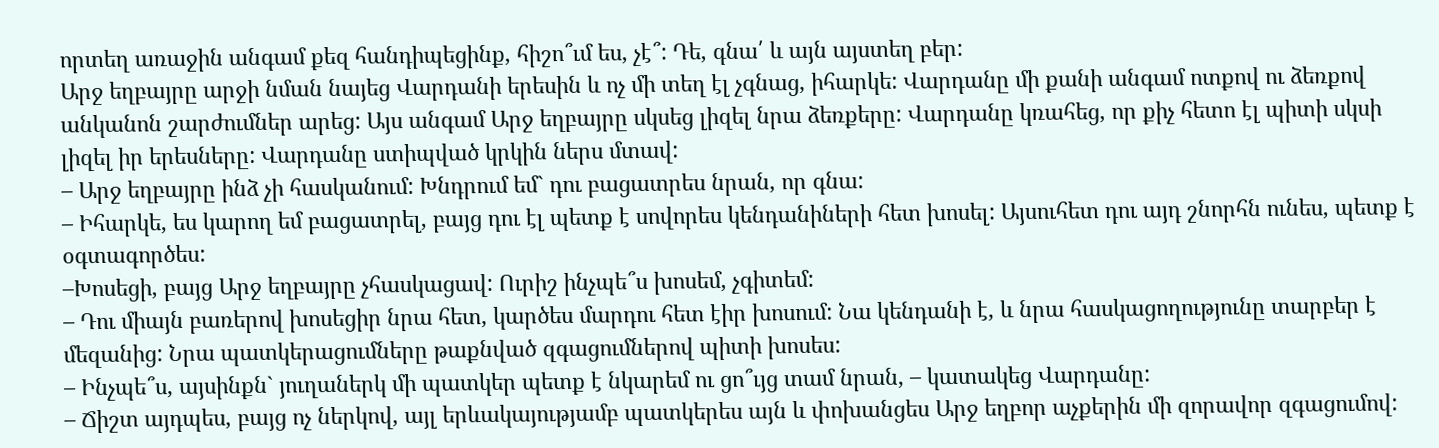որտեղ առաջին անգամ քեզ հանդիպեցինք, հիշո՞ւմ ես, չէ՞: Դե, գնա՛ և այն այստեղ բեր:
Արջ եղբայրը արջի նման նայեց Վարդանի երեսին և ոչ մի տեղ էլ չգնաց, իհարկե: Վարդանը մի քանի անգամ ոտքով ու ձեռքով անկանոն շարժումներ արեց: Այս անգամ Արջ եղբայրը սկսեց լիզել նրա ձեռքերը: Վարդանը կռահեց, որ քիչ հետո էլ պիտի սկսի լիզել իր երեսները: Վարդանը ստիպված կրկին ներս մտավ:
– Արջ եղբայրը ինձ չի հասկանում: Խնդրում եմ` դու բացատրես նրան, որ գնա:
– Իհարկե, ես կարող եմ բացատրել, բայց դու էլ պետք է սովորես կենդանիների հետ խոսել: Այսուհետ դու այդ շնորհն ունես, պետք է օգտագործես:
–Խոսեցի, բայց Արջ եղբայրը չհասկացավ: Ուրիշ ինչպե՞ս խոսեմ, չգիտեմ:
– Դու միայն բառերով խոսեցիր նրա հետ, կարծես մարդու հետ էիր խոսում: Նա կենդանի է, և նրա հասկացողությունը տարբեր է մեզանից: Նրա պատկերացումները թաքնված զգացումներով պիտի խոսես:
– Ինչպե՞ս, այսինքն` յուղաներկ մի պատկեր պետք է նկարեմ ու ցո՞ւյց տամ նրան, – կատակեց Վարդանը:
– Ճիշտ այդպես, բայց ոչ ներկով, այլ երևակայությամբ պատկերես այն և փոխանցես Արջ եղբոր աչքերին մի զորավոր զգացումով: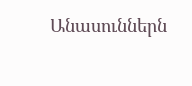Անասուններն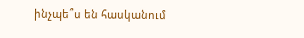ինչպե՞ս են հասկանում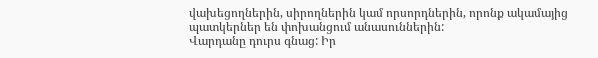վախեցողներին, սիրողներին կամ որսորդներին, որոնք ակամայից պատկերներ են փոխանցում անասուններին:
Վարդանը դուրս գնաց: Իր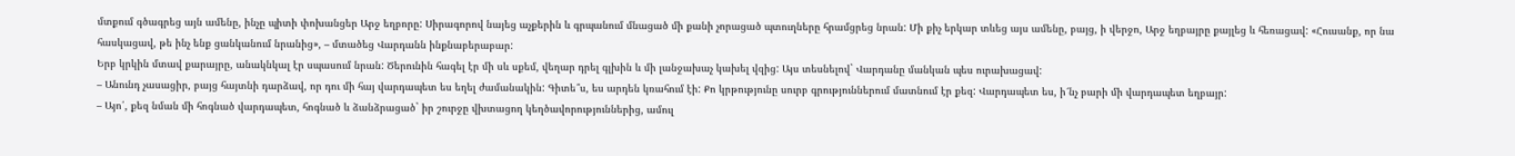մտքում գծագրեց այն ամենը, ինչը պիտի փոխանցեր Արջ եղբորը: Սիրագորով նայեց աչքերին և գրպանում մնացած մի քանի չորացած պտուղները հրամցրեց նրան: Մի քիչ երկար տևեց այս ամենը, բայց, ի վերջո, Արջ եղբայրը քայլեց և հեռացավ: «Հուսանք, որ նա հասկացավ, թե ինչ ենք ցանկանում նրանից», – մտածեց Վարդանն ինքնաբերաբար:
Երբ կրկին մտավ քարայրը, անակնկալ էր սպասում նրան: Ծերունին հագել էր մի սև սքեմ, վեղար դրել գլխին և մի լանջախաչ կախել վզից: Այս տեսնելով` Վարդանը մանկան պես ուրախացավ:
– Անունդ չասացիր, բայց հայտնի դարձավ, որ դու մի հայ վարդապետ ես եղել ժամանակին: Գիտե՞ս, ես արդեն կռահում էի: Քո կրթությունը սուրբ գրություններում մատնում էր քեզ: Վարդապետ ես, ի՜նչ բարի մի վարդապետ եղբայր:
– Այո՛, քեզ նման մի հոգնած վարդապետ, հոգնած և ձանձրացած` իր շուրջը վխտացող կեղծավորություններից, ամուլ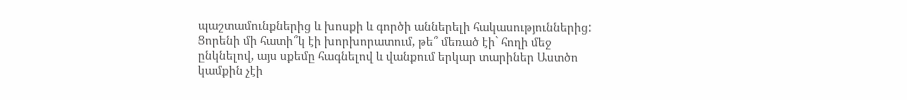պաշտամունքներից և խոսքի և գործի աններելի հակասություններից: Ցորենի մի հատի՞կ էի խորխորատում, թե՞ մեռած էի` հողի մեջ ընկնելով, այս սքեմը հագնելով և վանքում երկար տարիներ Աստծո կամքին չէի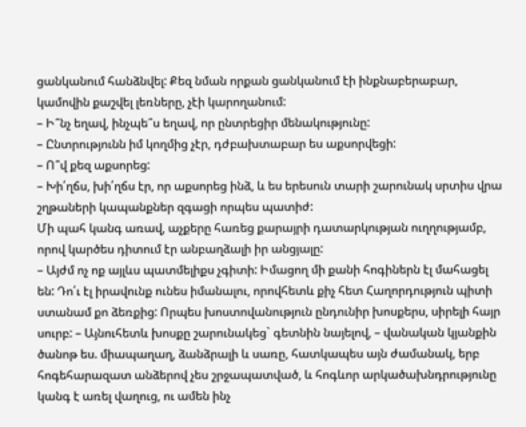ցանկանում հանձնվել: Քեզ նման որքան ցանկանում էի ինքնաբերաբար, կամովին քաշվել լեռները, չէի կարողանում:
– Ի՞նչ եղավ, ինչպե՞ս եղավ, որ ընտրեցիր մենակությունը:
– Ընտրությունն իմ կողմից չէր, դժբախտաբար ես աքսորվեցի:
– Ո՞վ քեզ աքսորեց:
– Խի՛ղճս, խի՛ղճս էր, որ աքսորեց ինձ, և ես երեսուն տարի շարունակ սրտիս վրա շղթաների կապանքներ զգացի որպես պատիժ:
Մի պահ կանգ առավ, աչքերը հառեց քարայրի դատարկության ուղղությամբ, որով կարծես դիտում էր անբաղձալի իր անցյալը:
– Այժմ ոչ ոք այլևս պատմելիքս չգիտի: Իմացող մի քանի հոգիներն էլ մահացել են: Դո՛ւ էլ իրավունք ունես իմանալու, որովհետև քիչ հետ Հաղորդություն պիտի ստանամ քո ձեռքից: Որպես խոստովանություն ընդունիր խոսքերս, սիրելի հայր սուրբ: – Այնուհետև խոսքը շարունակեց` գետնին նայելով, – վանական կյանքին ծանոթ ես. միապաղաղ, ձանձրալի և սառը, հատկապես այն ժամանակ, երբ հոգեհարազատ անձերով չես շրջապատված, և հոգևոր արկածախնդրությունը կանգ է առել վաղուց, ու ամեն ինչ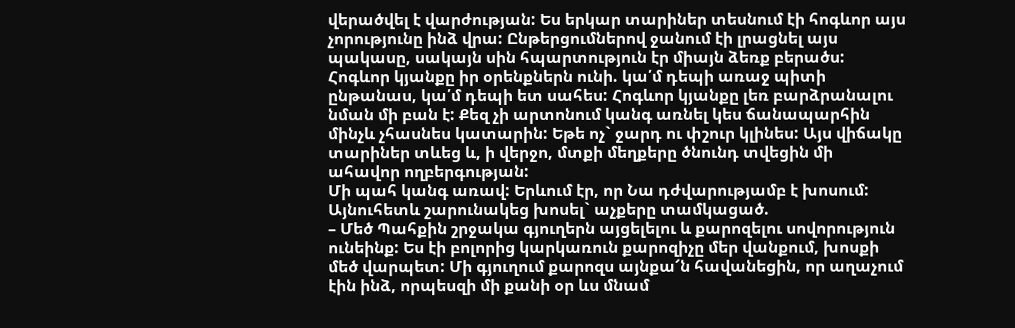վերածվել է վարժության: Ես երկար տարիներ տեսնում էի հոգևոր այս չորությունը ինձ վրա: Ընթերցումներով ջանում էի լրացնել այս պակասը, սակայն սին հպարտություն էր միայն ձեռք բերածս: Հոգևոր կյանքը իր օրենքներն ունի. կա՛մ դեպի առաջ պիտի ընթանաս, կա՛մ դեպի ետ սահես: Հոգևոր կյանքը լեռ բարձրանալու նման մի բան է: Քեզ չի արտոնում կանգ առնել կես ճանապարհին մինչև չհասնես կատարին: Եթե ոչ` ջարդ ու փշուր կլինես: Այս վիճակը տարիներ տևեց և, ի վերջո, մտքի մեղքերը ծնունդ տվեցին մի ահավոր ողբերգության:
Մի պահ կանգ առավ: Երևում էր, որ Նա դժվարությամբ է խոսում: Այնուհետև շարունակեց խոսել` աչքերը տամկացած.
– Մեծ Պահքին շրջակա գյուղերն այցելելու և քարոզելու սովորություն ունեինք: Ես էի բոլորից կարկառուն քարոզիչը մեր վանքում, խոսքի մեծ վարպետ: Մի գյուղում քարոզս այնքա՜ն հավանեցին, որ աղաչում էին ինձ, որպեսզի մի քանի օր ևս մնամ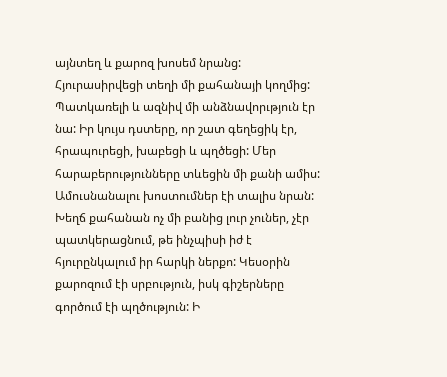այնտեղ և քարոզ խոսեմ նրանց: Հյուրասիրվեցի տեղի մի քահանայի կողմից: Պատկառելի և ազնիվ մի անձնավորւթյուն էր նա: Իր կույս դստերը, որ շատ գեղեցիկ էր, հրապուրեցի, խաբեցի և պղծեցի: Մեր հարաբերությունները տևեցին մի քանի ամիս: Ամուսնանալու խոստումներ էի տալիս նրան: Խեղճ քահանան ոչ մի բանից լուր չուներ, չէր պատկերացնում, թե ինչպիսի իժ է հյուրընկալում իր հարկի ներքո: Կեսօրին քարոզում էի սրբություն, իսկ գիշերները գործում էի պղծություն: Ի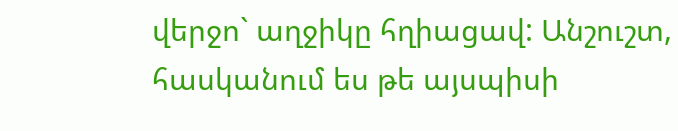վերջո` աղջիկը հղիացավ: Անշուշտ, հասկանում ես թե այսպիսի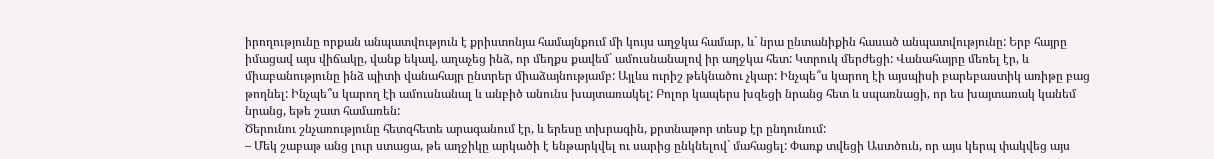իրողությունը որքան անպատվություն է քրիստոնյա համայնքում մի կույս աղջկա համար, և` նրա ընտանիքին հասած անպատվությունը: Երբ հայրը իմացավ այս վիճակը, վանք եկավ, աղաչեց ինձ, որ մեղքս քավեմ` ամուսնանալով իր աղջկա հետ: Կտրուկ մերժեցի: Վանահայրը մեռել էր, և միաբանությունը ինձ պիտի վանահայր ընտրեր միաձայնությամբ: Այլևս ուրիշ թեկնածու չկար: Ինչպե՞ս կարող էի այսպիսի բարեբաստիկ առիթը բաց թողնել: Ինչպե՞ս կարող էի ամուսնանալ և անբիծ անունս խայտառակել: Բոլոր կապերս խզեցի նրանց հետ և սպառնացի, որ ես խայտառակ կանեմ նրանց, եթե շատ համառեն:
Ծերունու շնչառությունը հետզհետե արագանում էր, և երեսը տխրագին, քրտնաթոր տեսք էր ընդունում:
– Մեկ շաբաթ անց լուր ստացա, թե աղջիկը արկածի է ենթարկվել ու սարից ընկնելով` մահացել: Փառք տվեցի Աստծուն, որ այս կերպ փակվեց այս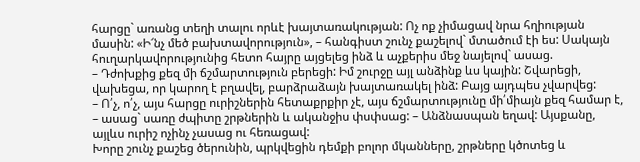հարցը` առանց տեղի տալու որևէ խայտառակության: Ոչ ոք չիմացավ նրա հղիության մասին: «Ի՜նչ մեծ բախտավորություն», – հանգիստ շունչ քաշելով` մտածում էի ես: Սակայն հուղարկավորությունից հետո հայրը այցելեց ինձ և աչքերիս մեջ նայելով` ասաց.
– Դժոխքից քեզ մի ճշմարտություն բերեցի: Իմ շուրջը այլ անձինք ևս կային: Շվարեցի, վախեցա, որ կարող է բղավել, բարձրաձայն խայտառակել ինձ: Բայց այդպես չվարվեց:
– Ո՛չ, ո՛չ, այս հարցը ուրիշներին հետաքրքիր չէ, այս ճշմարտությունը մի՛միայն քեզ համար է, – ասաց` սառը ժպիտը շրթներին և ականջիս փսփսաց: – Անձնասպան եղավ: Այսքանը, այլևս ուրիշ ոչինչ չասաց ու հեռացավ:
Խորը շունչ քաշեց ծերունին, պրկվեցին դեմքի բոլոր մկանները, շրթները կծոտեց և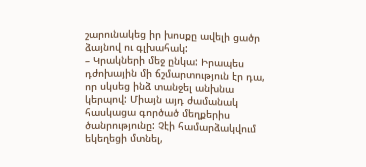շարունակեց իր խոսքը ավելի ցածր ձայնով ու գլխահակ:
– Կրակների մեջ ընկա: Իրապես դժոխային մի ճշմարտություն էր դա, որ սկսեց ինձ տանջել անխնա կերպով: Միայն այդ ժամանակ հասկացա գործած մեղքերիս ծանրությունը: Չէի համարձակվում եկեղեցի մտնել,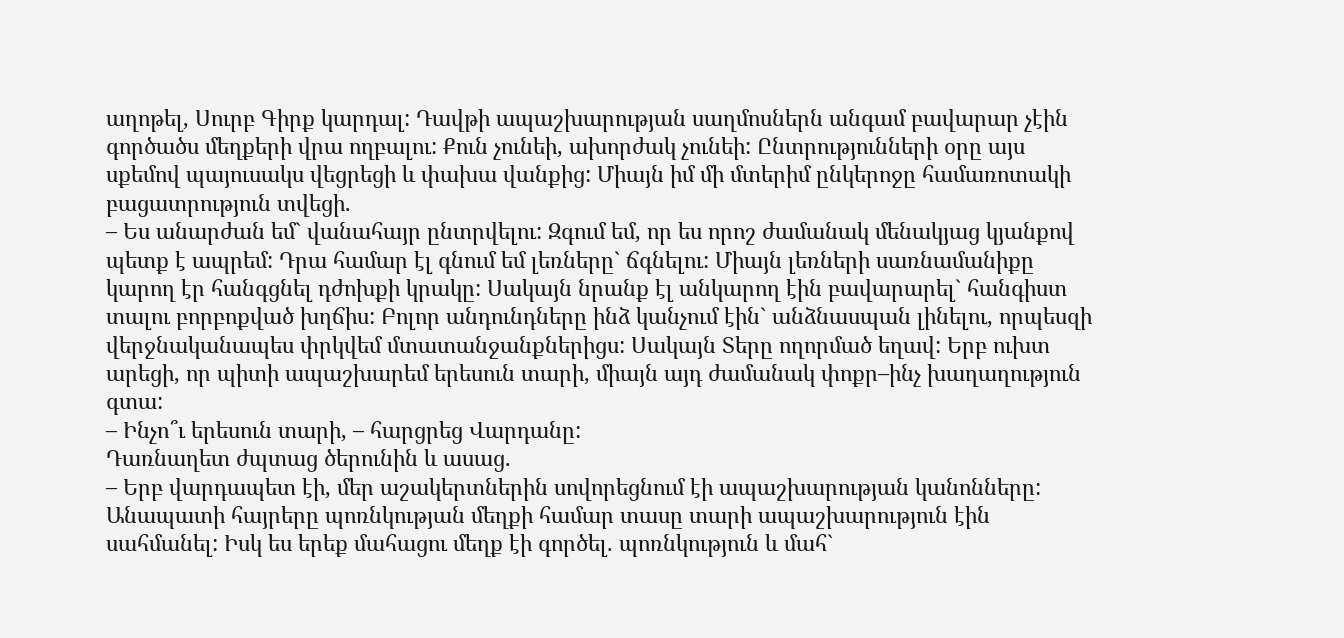աղոթել, Սուրբ Գիրք կարդալ: Դավթի ապաշխարության սաղմոսներն անգամ բավարար չէին գործածս մեղքերի վրա ողբալու: Քուն չունեի, ախորժակ չունեի: Ընտրությունների օրը այս սքեմով պայուսակս վեցրեցի և փախա վանքից: Միայն իմ մի մտերիմ ընկերոջը համառոտակի բացատրություն տվեցի.
– Ես անարժան եմ` վանահայր ընտրվելու: Զգում եմ, որ ես որոշ ժամանակ մենակյաց կյանքով պետք է ապրեմ: Դրա համար էլ գնում եմ լեռները` ճգնելու: Միայն լեռների սառնամանիքը կարող էր հանգցնել դժոխքի կրակը: Սակայն նրանք էլ անկարող էին բավարարել` հանգիստ տալու բորբոքված խղճիս: Բոլոր անդունդները ինձ կանչում էին` անձնասպան լինելու, որպեսզի վերջնականապես փրկվեմ մտատանջանքներիցս: Սակայն Տերը ողորմած եղավ: Երբ ուխտ արեցի, որ պիտի ապաշխարեմ երեսուն տարի, միայն այդ ժամանակ փոքր–ինչ խաղաղություն գտա:
– Ինչո՞ւ երեսուն տարի, – հարցրեց Վարդանը:
Դառնաղետ ժպտաց ծերունին և ասաց.
– Երբ վարդապետ էի, մեր աշակերտներին սովորեցնում էի ապաշխարության կանոնները: Անապատի հայրերը պոռնկության մեղքի համար տասը տարի ապաշխարություն էին սահմանել: Իսկ ես երեք մահացու մեղք էի գործել. պոռնկություն և մահ`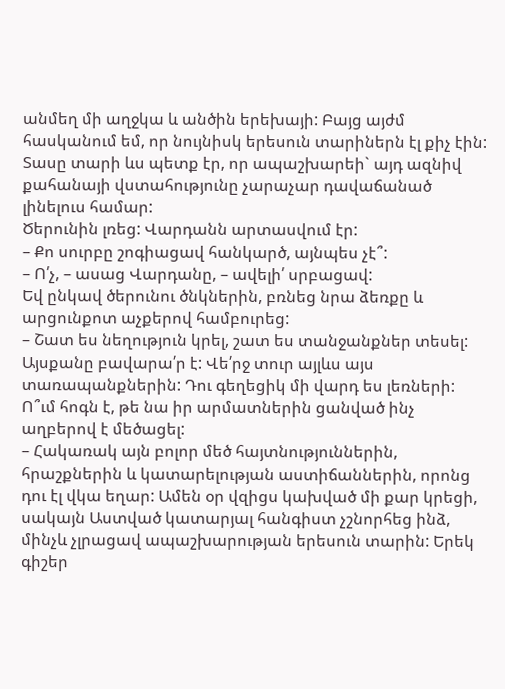անմեղ մի աղջկա և անծին երեխայի: Բայց այժմ հասկանում եմ, որ նույնիսկ երեսուն տարիներն էլ քիչ էին: Տասը տարի ևս պետք էր, որ ապաշխարեի` այդ ազնիվ քահանայի վստահությունը չարաչար դավաճանած լինելուս համար:
Ծերունին լռեց: Վարդանն արտասվում էր:
– Քո սուրբը շոգիացավ հանկարծ, այնպես չէ՞:
– Ո՛չ, – ասաց Վարդանը, – ավելի՛ սրբացավ:
Եվ ընկավ ծերունու ծնկներին, բռնեց նրա ձեռքը և արցունքոտ աչքերով համբուրեց:
– Շատ ես նեղություն կրել, շատ ես տանջանքներ տեսել: Այսքանը բավարա՛ր է: Վե՛րջ տուր այլևս այս տառապանքներին: Դու գեղեցիկ մի վարդ ես լեռների: Ո՞ւմ հոգն է, թե նա իր արմատներին ցանված ինչ աղբերով է մեծացել:
– Հակառակ այն բոլոր մեծ հայտնություններին, հրաշքներին և կատարելության աստիճաններին, որոնց դու էլ վկա եղար: Ամեն օր վզիցս կախված մի քար կրեցի, սակայն Աստված կատարյալ հանգիստ չշնորհեց ինձ, մինչև չլրացավ ապաշխարության երեսուն տարին: Երեկ գիշեր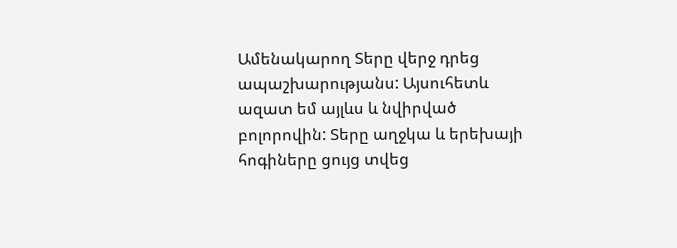Ամենակարող Տերը վերջ դրեց ապաշխարությանս: Այսուհետև ազատ եմ այլևս և նվիրված բոլորովին: Տերը աղջկա և երեխայի հոգիները ցույց տվեց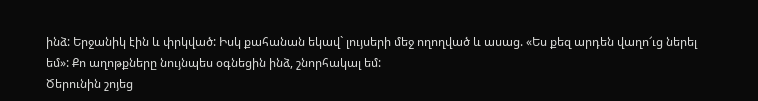ինձ: Երջանիկ էին և փրկված: Իսկ քահանան եկավ` լույսերի մեջ ողողված և ասաց. «Ես քեզ արդեն վաղո՜ւց ներել եմ»: Քո աղոթքները նույնպես օգնեցին ինձ, շնորհակալ եմ:
Ծերունին շոյեց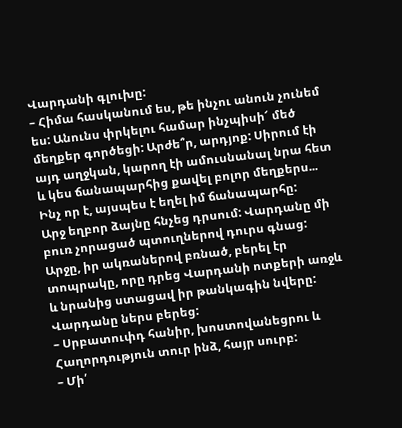Վարդանի գլուխը:
– Հիմա հասկանում ես, թե ինչու անուն չունեմ ես: Անունս փրկելու համար ինչպիսի՜ մեծ մեղքեր գործեցի: Արժե՞ր, արդյոք: Սիրում էի այդ աղջկան, կարող էի ամուսնանալ նրա հետ և կես ճանապարհից քավել բոլոր մեղքերս... Ինչ որ է, այսպես է եղել իմ ճանապարհը:
Արջ եղբոր ձայնը հնչեց դրսում: Վարդանը մի բուռ չորացած պտուղներով դուրս գնաց: Արջը, իր ակռաներով բռնած, բերել էր տոպրակը, որը դրեց Վարդանի ոտքերի առջև և նրանից ստացավ իր թանկագին նվերը: Վարդանը ներս բերեց:
– Սրբատուփդ հանիր, խոստովանեցրու և Հաղորդություն տուր ինձ, հայր սուրբ:
– Մի՛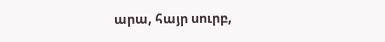արա, հայր սուրբ,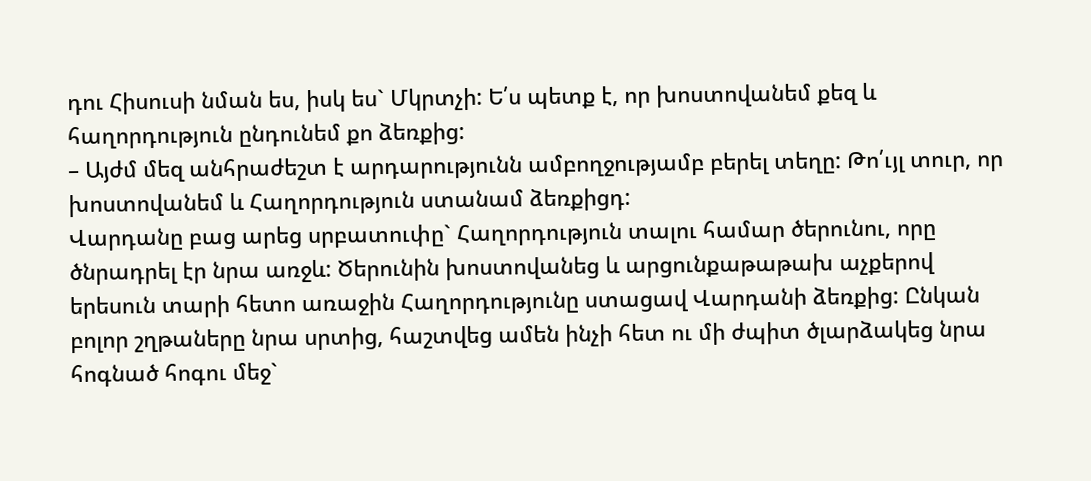դու Հիսուսի նման ես, իսկ ես` Մկրտչի: Ե՛ս պետք է, որ խոստովանեմ քեզ և հաղորդություն ընդունեմ քո ձեռքից:
– Այժմ մեզ անհրաժեշտ է արդարությունն ամբողջությամբ բերել տեղը: Թո՛ւյլ տուր, որ խոստովանեմ և Հաղորդություն ստանամ ձեռքիցդ:
Վարդանը բաց արեց սրբատուփը` Հաղորդություն տալու համար ծերունու, որը ծնրադրել էր նրա առջև: Ծերունին խոստովանեց և արցունքաթաթախ աչքերով երեսուն տարի հետո առաջին Հաղորդությունը ստացավ Վարդանի ձեռքից: Ընկան բոլոր շղթաները նրա սրտից, հաշտվեց ամեն ինչի հետ ու մի ժպիտ ծլարձակեց նրա հոգնած հոգու մեջ`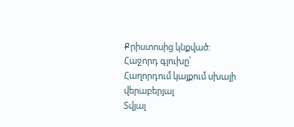Քրիստոսից կնքված:
Հաջորդ գլուխը՝
Հաղորդում կայքում սխալի վերաբերյալ
Տվյալ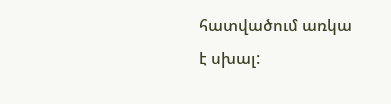հատվածում առկա է սխալ: